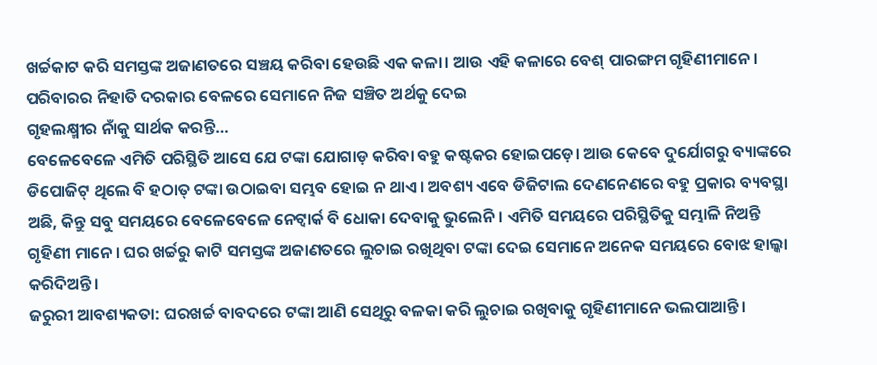ଖର୍ଚ୍ଚକାଟ କରି ସମସ୍ତଙ୍କ ଅଜାଣତରେ ସଞ୍ଚୟ କରିବା ହେଉଛି ଏକ କଳା। ଆଉ ଏହି କଳାରେ ବେଶ୍ ପାରଙ୍ଗମ ଗୃହିଣୀମାନେ। ପରିବାରର ନିହାତି ଦରକାର ବେଳରେ ସେମାନେ ନିଜ ସଞ୍ଚିତ ଅର୍ଥକୁ ଦେଇ
ଗୃହଲକ୍ଷ୍ମୀର ନାଁକୁ ସାର୍ଥକ କରନ୍ତି…
ବେଳେବେଳେ ଏମିତି ପରିସ୍ଥିତି ଆସେ ଯେ ଟଙ୍କା ଯୋଗାଡ଼ କରିବା ବହୁ କଷ୍ଟକର ହୋଇପଡ଼େ। ଆଉ କେବେ ଦୁର୍ଯୋଗରୁ ବ୍ୟାଙ୍କରେ ଡିପୋଜିଟ୍ ଥିଲେ ବି ହଠାତ୍ ଟଙ୍କା ଉଠାଇବା ସମ୍ଭବ ହୋଇ ନ ଥାଏ। ଅବଶ୍ୟ ଏବେ ଡିଜିଟାଲ ଦେଣନେଣରେ ବହୁ ପ୍ରକାର ବ୍ୟବସ୍ଥା ଅଛି, କିନ୍ତୁ ସବୁ ସମୟରେ ବେଳେବେଳେ ନେଟ୍ୱାର୍କ ବି ଧୋକା ଦେବାକୁ ଭୁଲେନି। ଏମିତି ସମୟରେ ପରିସ୍ଥିତିକୁ ସମ୍ଭାଳି ନିଅନ୍ତି ଗୃହିଣୀ ମାନେ। ଘର ଖର୍ଚ୍ଚରୁ କାଟି ସମସ୍ତଙ୍କ ଅଜାଣତରେ ଲୁଚାଇ ରଖିଥିବା ଟଙ୍କା ଦେଇ ସେମାନେ ଅନେକ ସମୟରେ ବୋଝ ହାଲ୍କା କରିଦିଅନ୍ତି।
ଜରୁରୀ ଆବଶ୍ୟକତା: ଘରଖର୍ଚ୍ଚ ବାବଦରେ ଟଙ୍କା ଆଣି ସେଥିରୁ ବଳକା କରି ଲୁଚାଇ ରଖିବାକୁ ଗୃହିଣୀମାନେ ଭଲପାଆନ୍ତି।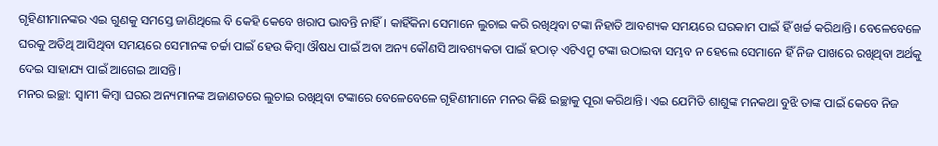ଗୃହିଣୀମାନଙ୍କର ଏଇ ଗୁଣକୁ ସମସ୍ତେ ଜାଣିଥିଲେ ବି କେହି କେବେ ଖରାପ ଭାବନ୍ତି ନାହିଁ। କାହିଁକିନା ସେମାନେ ଲୁଚାଇ କରି ରଖିଥିବା ଟଙ୍କା ନିହାତି ଆବଶ୍ୟକ ସମୟରେ ଘରକାମ ପାଇଁ ହିଁ ଖର୍ଚ୍ଚ କରିଥାନ୍ତି। ବେଳେବେଳେ ଘରକୁ ଅତିଥି ଆସିଥିବା ସମୟରେ ସେମାନଙ୍କ ଚର୍ଚ୍ଚା ପାଇଁ ହେଉ କିମ୍ବା ଔଷଧ ପାଇଁ ଅବା ଅନ୍ୟ କୌଣସି ଆବଶ୍ୟକତା ପାଇଁ ହଠାତ୍ ଏଟିଏମ୍ରୁ ଟଙ୍କା ଉଠାଇବା ସମ୍ଭବ ନ ହେଲେ ସେମାନେ ହିଁ ନିଜ ପାଖରେ ରଖିଥିବା ଅର୍ଥକୁ ଦେଇ ସାହାଯ୍ୟ ପାଇଁ ଆଗେଇ ଆସନ୍ତି।
ମନର ଇଚ୍ଛା: ସ୍ବାମୀ କିମ୍ବା ଘରର ଅନ୍ୟମାନଙ୍କ ଅଜାଣତରେ ଲୁଚାଇ ରଖିଥିବା ଟଙ୍କାରେ ବେଳେବେଳେ ଗୃହିଣୀମାନେ ମନର କିଛି ଇଚ୍ଛାକୁ ପୂରା କରିଥାନ୍ତି। ଏଇ ଯେମିତି ଶାଶୁଙ୍କ ମନକଥା ବୁଝି ତାଙ୍କ ପାଇଁ କେବେ ନିଜ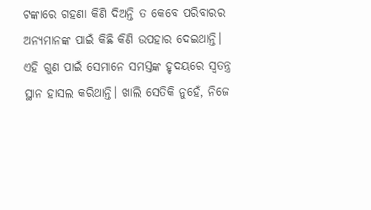ଟଙ୍କାରେ ଗହଣା କିଣି ଦିଅନ୍ତି ତ କେବେ ପରିବାରର ଅନ୍ୟମାନଙ୍କ ପାଇଁ କିଛି କିଣି ଉପହାର ଦେଇଥାନ୍ତି। ଏହି ଗୁଣ ପାଇଁ ସେମାନେ ସମସ୍ତଙ୍କ ହୃଦୟରେ ସ୍ବତନ୍ତ୍ର ସ୍ଥାନ ହାସଲ କରିଥାନ୍ତି। ଖାଲି ସେତିକି ନୁହେଁ, ନିଜେ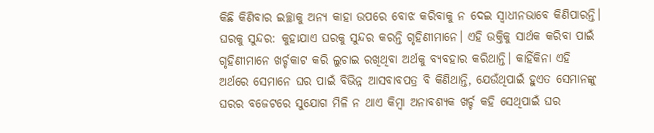କିଛି କିଣିବାର ଇଚ୍ଛାକୁ ଅନ୍ୟ କାହା ଉପରେ ବୋଝ କରିବାକୁ ନ ଦେଇ ସ୍ବାଧୀନଭାବେ କିଣିପାରନ୍ତି।
ଘରକୁ ସୁନ୍ଦର: କୁହାଯାଏ ଘରକୁ ସୁନ୍ଦର କରନ୍ତି ଗୃହିଣୀମାନେ। ଏହି ଉକ୍ତିକୁ ସାର୍ଥକ କରିବା ପାଇଁ ଗୃହିଣୀମାନେ ଖର୍ଚ୍ଚକାଟ କରି ଲୁଚାଇ ରଖିଥିବା ଅର୍ଥକୁ ବ୍ୟବହାର କରିଥାନ୍ତି। କାହିଁକିନା ଏହି ଅର୍ଥରେ ସେମାନେ ଘର ପାଇଁ ବିଭିନ୍ନ ଆସବାବପତ୍ର ବି କିଣିଥାନ୍ତି, ଯେଉଁଥିପାଇଁ ହୁଏତ ସେମାନଙ୍କୁ ଘରର ବଜେଟରେ ସୁଯୋଗ ମିଳି ନ ଥାଏ କିମ୍ବା ଅନାବଶ୍ୟକ ଖର୍ଚ୍ଚ କହି ସେଥିପାଇଁ ଘର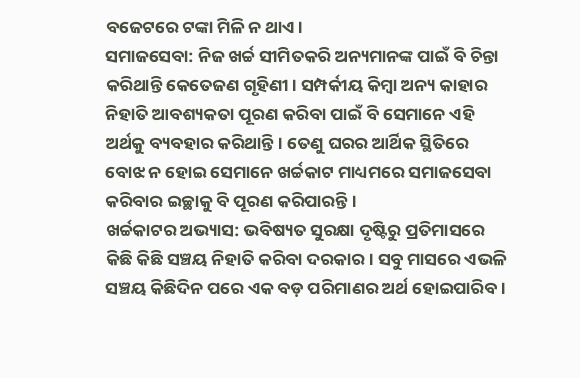ବଜେଟରେ ଟଙ୍କା ମିଳି ନ ଥାଏ।
ସମାଜସେବା: ନିଜ ଖର୍ଚ୍ଚ ସୀମିତକରି ଅନ୍ୟମାନଙ୍କ ପାଇଁ ବି ଚିନ୍ତା କରିଥାନ୍ତି କେତେଜଣ ଗୃହିଣୀ। ସମ୍ପର୍କୀୟ କିମ୍ବା ଅନ୍ୟ କାହାର ନିହାତି ଆବଶ୍ୟକତା ପୂରଣ କରିବା ପାଇଁ ବି ସେମାନେ ଏହି ଅର୍ଥକୁ ବ୍ୟବହାର କରିଥାନ୍ତି। ତେଣୁ ଘରର ଆର୍ଥିକ ସ୍ଥିତିରେ ବୋଝ ନ ହୋଇ ସେମାନେ ଖର୍ଚ୍ଚକାଟ ମାଧ୍ୟମରେ ସମାଜସେବା କରିବାର ଇଚ୍ଛାକୁ ବି ପୂରଣ କରିପାରନ୍ତି।
ଖର୍ଚ୍ଚକାଟର ଅଭ୍ୟାସ: ଭବିଷ୍ୟତ ସୁରକ୍ଷା ଦୃଷ୍ଟିରୁ ପ୍ରତିମାସରେ କିଛି କିଛି ସଞ୍ଚୟ ନିହାତି କରିବା ଦରକାର। ସବୁ ମାସରେ ଏଭଳି ସଞ୍ଚୟ କିଛିଦିନ ପରେ ଏକ ବଡ଼ ପରିମାଣର ଅର୍ଥ ହୋଇପାରିବ।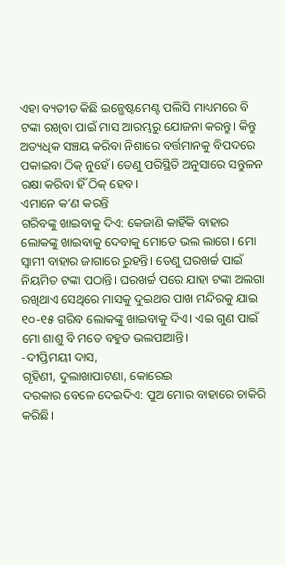ଏହା ବ୍ୟତୀତ କିଛି ଇନ୍ଭେଷ୍ଟମେଣ୍ଟ ପଲିସି ମାଧ୍ୟମରେ ବି ଟଙ୍କା ରଖିବା ପାଇଁ ମାସ ଆରମ୍ଭରୁ ଯୋଜନା କରନ୍ତୁ। କିନ୍ତୁ ଅତ୍ୟଧିକ ସଞ୍ଚୟ କରିବା ନିଶାରେ ବର୍ତ୍ତମାନକୁ ବିପଦରେ ପକାଇବା ଠିକ୍ ନୁହେଁ। ତେଣୁ ପରିସ୍ଥିତି ଅନୁସାରେ ସନ୍ତୁଳନ ରକ୍ଷା କରିବା ହିଁ ଠିକ୍ ହେବ।
ଏମାନେ କ’ଣ କରନ୍ତି
ଗରିବଙ୍କୁ ଖାଇବାକୁ ଦିଏ: କେଜାଣି କାହିଁକି ବାହାର ଲୋକଙ୍କୁ ଖାଇବାକୁ ଦେବାକୁ ମୋତେ ଭଲ ଲାଗେ। ମୋ ସ୍ବାମୀ ବାହାର ଜାଗାରେ ରୁହନ୍ତି। ତେଣୁ ଘରଖର୍ଚ୍ଚ ପାଇଁ ନିୟମିତ ଟଙ୍କା ପଠାନ୍ତି। ଘରଖର୍ଚ୍ଚ ପରେ ଯାହା ଟଙ୍କା ଅଲଗା ରଖିଥାଏ ସେଥିରେ ମାସକୁ ଦୁଇଥର ପାଖ ମନ୍ଦିରକୁ ଯାଇ ୧୦-୧୫ ଗରିବ ଲୋକଙ୍କୁ ଖାଇବାକୁ ଦିଏ। ଏଇ ଗୁଣ ପାଇଁ ମୋ ଶାଶୁ ବି ମତେ ବହୁତ ଭଲପାଆନ୍ତି।
-ଦୀପ୍ତିମୟୀ ଦାସ,
ଗୃହିଣୀ, ଦୁଲାଖାପାଟଣା, କୋରେଇ
ଦରକାର ବେଳେ ଦେଇଦିଏ: ପୁଅ ମୋର ବାହାରେ ଚାକିରି କରିଛି।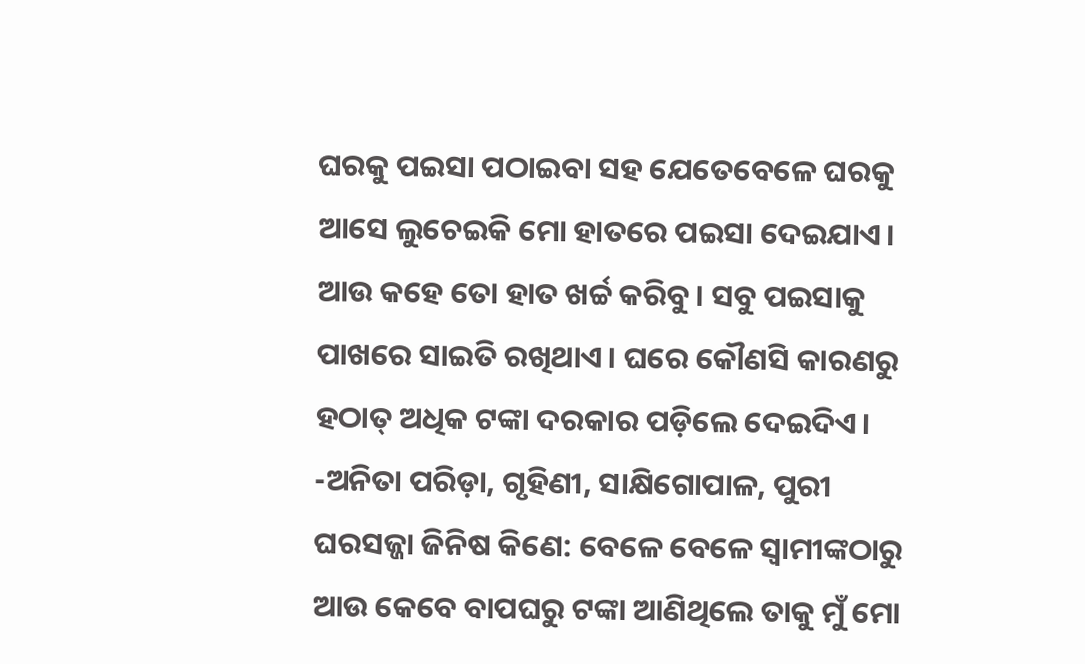ଘରକୁ ପଇସା ପଠାଇବା ସହ ଯେତେବେଳେ ଘରକୁ ଆସେ ଲୁଚେଇକି ମୋ ହାତରେ ପଇସା ଦେଇଯାଏ। ଆଉ କହେ ତୋ ହାତ ଖର୍ଚ୍ଚ କରିବୁ। ସବୁ ପଇସାକୁ ପାଖରେ ସାଇତି ରଖିଥାଏ। ଘରେ କୌଣସି କାରଣରୁ ହଠାତ୍ ଅଧିକ ଟଙ୍କା ଦରକାର ପଡ଼ିଲେ ଦେଇଦିଏ।
-ଅନିତା ପରିଡ଼ା, ଗୃହିଣୀ, ସାକ୍ଷିଗୋପାଳ, ପୁରୀ
ଘରସଜ୍ଜା ଜିନିଷ କିଣେ: ବେଳେ ବେଳେ ସ୍ବାମୀଙ୍କଠାରୁ ଆଉ କେବେ ବାପଘରୁ ଟଙ୍କା ଆଣିଥିଲେ ତାକୁ ମୁଁ ମୋ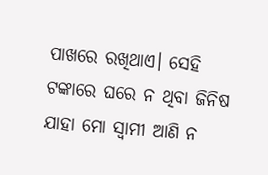ପାଖରେ ରଖିଥାଏ। ସେହି ଟଙ୍କାରେ ଘରେ ନ ଥିବା ଜିନିଷ ଯାହା ମୋ ସ୍ବାମୀ ଆଣି ନ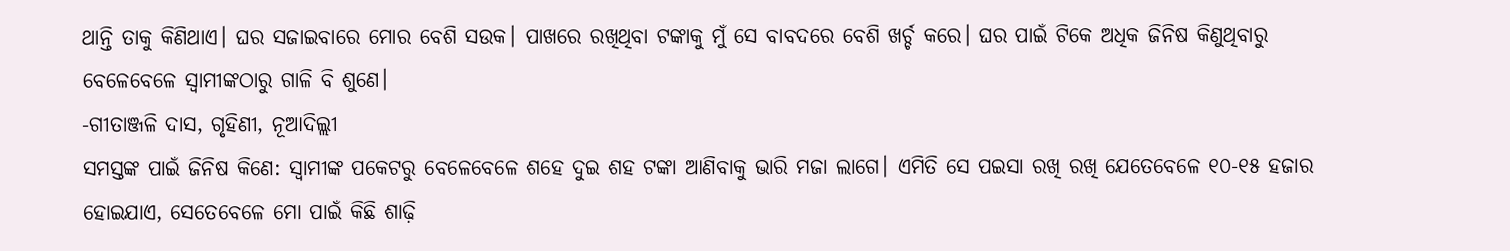ଥାନ୍ତି ତାକୁ କିଣିଥାଏ। ଘର ସଜାଇବାରେ ମୋର ବେଶି ସଉକ। ପାଖରେ ରଖିଥିବା ଟଙ୍କାକୁ ମୁଁ ସେ ବାବଦରେ ବେଶି ଖର୍ଚ୍ଚ କରେ। ଘର ପାଇଁ ଟିକେ ଅଧିକ ଜିନିଷ କିଣୁଥିବାରୁ ବେଳେବେଳେ ସ୍ବାମୀଙ୍କଠାରୁ ଗାଳି ବି ଶୁଣେ।
-ଗୀତାଞ୍ଜଳି ଦାସ, ଗୃହିଣୀ, ନୂଆଦିଲ୍ଲୀ
ସମସ୍ତଙ୍କ ପାଇଁ ଜିନିଷ କିଣେ: ସ୍ବାମୀଙ୍କ ପକେଟରୁ ବେଳେବେଳେ ଶହେ ଦୁଇ ଶହ ଟଙ୍କା ଆଣିବାକୁ ଭାରି ମଜା ଲାଗେ। ଏମିତି ସେ ପଇସା ରଖି ରଖି ଯେତେବେଳେ ୧୦-୧୫ ହଜାର ହୋଇଯାଏ, ସେତେବେଳେ ମୋ ପାଇଁ କିଛି ଶାଢ଼ି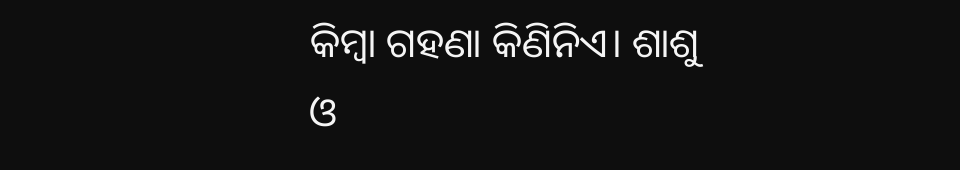କିମ୍ବା ଗହଣା କିଣିନିଏ। ଶାଶୁ ଓ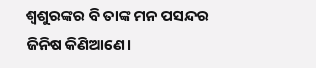ଶ୍ୱଶୁରଙ୍କର ବି ତାଙ୍କ ମନ ପସନ୍ଦର ଜିନିଷ କିଣିଆଣେ।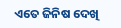ଏତେ ଜିନିଷ ଦେଖି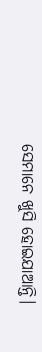ସେମାନେ ଖୁସି ହୋଇଯାଆନ୍ତି।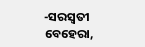-ସରସ୍ବତୀ ବେହେରା,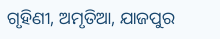ଗୃହିଣୀ, ଅମୃତିଆ, ଯାଜପୁର